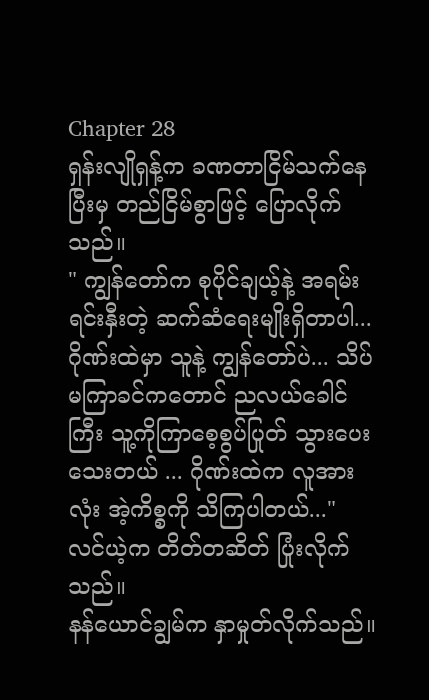Chapter 28
ရှန်းလျိုရှန့်က ခဏတာငြိမ်သက်နေပြီးမှ တည်ငြိမ်စွာဖြင့် ပြောလိုက်သည်။
" ကျွန်တော်က စုပိုင်ချယ့်နဲ့ အရမ်းရင်းနှီးတဲ့ ဆက်ဆံရေးမျိုးရှိတာပါ... ဂိုဏ်းထဲမှာ သူနဲ့ ကျွန်တော်ပဲ... သိပ်မကြာခင်ကတောင် ညလယ်ခေါင်ကြီး သူ့ကိုကြာစေ့စွပ်ပြုတ် သွားပေးသေးတယ် ... ဂိုဏ်းထဲက လူအားလုံး အဲ့ကိစ္စကို သိကြပါတယ်..."
လင်ယဲ့က တိတ်တဆိတ် ပြုံးလိုက်သည်။
နန်ယောင်ချွမ်က နှာမှုတ်လိုက်သည်။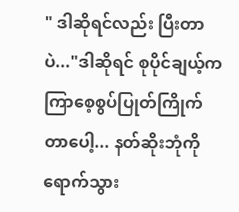" ဒါဆိုရင်လည်း ပြီးတာပဲ..."ဒါဆိုရင် စုပိုင်ချယ့်က ကြာစေ့စွပ်ပြုတ်ကြိုက်တာပေါ့... နတ်ဆိုးဘုံကိုရောက်သွား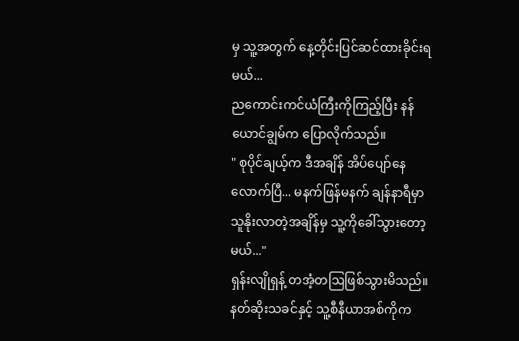မှ သူ့အတွက် နေ့တိုင်းပြင်ဆင်ထားခိုင်းရမယ်...
ညကောင်းကင်ယံကြီးကိုကြည့်ပြီး နန်ယောင်ချွမ်က ပြောလိုက်သည်။
" စုပိုင်ချယ့်က ဒီအချိန် အိပ်ပျော်နေလောက်ပြီ... မနက်ဖြန်မနက် ချန်နာရီမှာ သူနိုးလာတဲ့အချိန်မှ သူ့ကိုခေါ်သွားတော့မယ်..."
ရှန်းလျိုရှန့် တအံ့တဩဖြစ်သွားမိသည်။
နတ်ဆိုးသခင်နှင့် သူ့စီနီယာအစ်ကိုက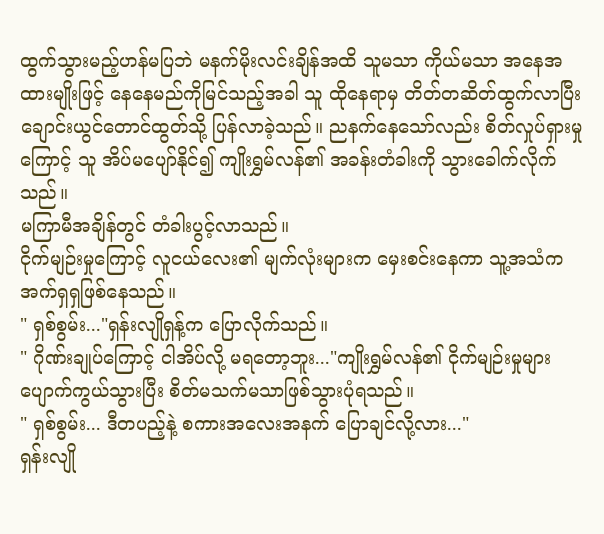ထွက်သွားမည့်ဟန်မပြဘဲ မနက်မိုးလင်းချိန်အထိ သူမသာ ကိုယ်မသာ အနေအထားမျိုးဖြင့် နေနေမည်ကိုမြင်သည့်အခါ သူ ထိုနေရာမှ တိတ်တဆိတ်ထွက်လာပြီး ချောင်းယွင်တောင်ထွတ်သို့ ပြန်လာခဲ့သည်။ ညနက်နေသော်လည်း စိတ်လှုပ်ရှားမှုကြောင့် သူ အိပ်မပျော်နိုင်၍ ကျိုးရွှမ်လန်၏ အခန်းတံခါးကို သွားခေါက်လိုက်သည်။
မကြာမီအချိန်တွင် တံခါးပွင့်လာသည်။
ငိုက်မျဉ်းမှုကြောင့် လူငယ်လေး၏ မျက်လုံးများက မှေးစင်းနေကာ သူ့အသံက အက်ရှရှဖြစ်နေသည်။
" ရှစ်စွမ်း..."ရှန်းလျိုရှန့်က ပြောလိုက်သည်။
" ဂိုဏ်းချုပ်ကြောင့် ငါအိပ်လို့ မရတော့ဘူး..."ကျိုးရွှမ်လန်၏ ငိုက်မျဉ်းမှုများ ပျောက်ကွယ်သွားပြီး စိတ်မသက်မသာဖြစ်သွားပုံရသည်။
" ရှစ်စွမ်း... ဒီတပည့်နဲ့ စကားအလေးအနက် ပြောချင်လို့လား..."
ရှန်းလျို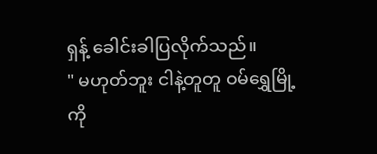ရှန့် ခေါင်းခါပြလိုက်သည်။
" မဟုတ်ဘူး ငါနဲ့တူတူ ဝမ်ရွှေမြို့ကို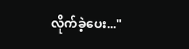လိုက်ခဲ့ပေး..."